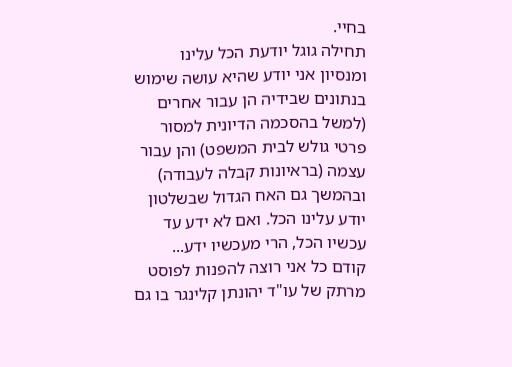בחיי.
תחילה גוגל יודעת הכל עלינו ומנסיון אני יודע שהיא עושה שימוש בנתונים שבידיה הן עבור אחרים (למשל בהסכמה הדיונית למסור פרטי גולש לבית המשפט) והן עבור עצמה (בראיונות קבלה לעבודה) ובהמשך גם האח הגדול שבשלטון יודע עלינו הכל. ואם לא ידע עד עכשיו הכל, הרי מעכשיו ידע...
קודם כל אני רוצה להפנות לפוסט מרתק של עו"ד יהונתן קלינגר בו גם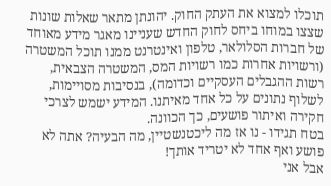תוכלו למצוא את העתק החוק. יהונתן מתאר שאלות שונות שצצו במוחו ביחס לחוק החדש שעניינו מאגר מידע מאוחד של חברות הסלולאר, טלפון ואינטרנט ממנו תוכל המשטרה (ורשויות אחרות כמו רשויות המס, המשטרה הצבאית, רשות ההגבלים העסקיים וכדומה), בנסיבות מסויימות, לשלוף נתונים על כל אחד מאיתנו. המידע ישמש לצרכי חקירה ואיתור פושעים, כך הכוונה.
בטח תגידו - נו אז מה ליכטנשטיין, מה הבעיה? אתה לא פושע ואף אחד לא יטריד אותך!
אבל אני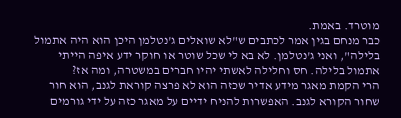מוטרד. באמת.
כבר מנחם בגין אמר לכתבים ש"לא שואלים ג'נטלמן היכן הוא היה אתמול בלילה", ואני ג'נטלמן. לא בא לי שכל שוטר או חוקר ידע איפה הייתי אתמול בלילה. חס וחלילה לאשתי יהיו חברים במשטרה, ומה אז?
הרי הקמת מאגר מידע אדיר שכזה הוא לא פרצה קוראת לגנב, הוא חור שחור הקורא לגנב. האפשרות להניח ידיים על מאגר כזה על ידי גורמים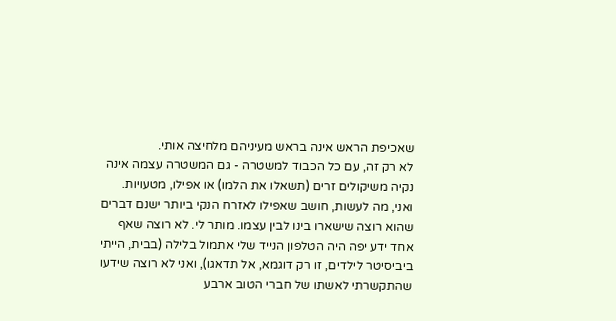שאכיפת הראש אינה בראש מעיניהם מלחיצה אותי.
לא רק זה, עם כל הכבוד למשטרה - גם המשטרה עצמה אינה נקיה משיקולים זרים (תשאלו את הלמו) או אפילו, מטעויות.
ואני, מה לעשות, חושב שאפילו לאזרח הנקי ביותר ישנם דברים שהוא רוצה שישארו בינו לבין עצמו. מותר לי. לא רוצה שאף אחד ידע יפה היה הטלפון הנייד שלי אתמול בלילה (בבית, הייתי ביביסיטר לילדים, זו רק דוגמא, אל תדאגו), ואני לא רוצה שידעו שהתקשרתי לאשתו של חברי הטוב ארבע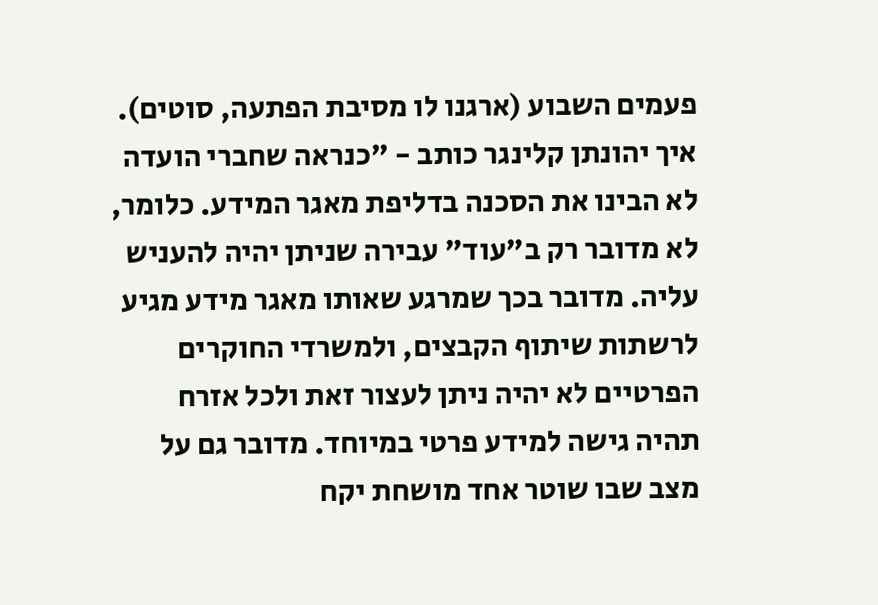פעמים השבוע (ארגנו לו מסיבת הפתעה, סוטים).
איך יהונתן קלינגר כותב - "כנראה שחברי הועדה לא הבינו את הסכנה בדליפת מאגר המידע. כלומר, לא מדובר רק ב"עוד" עבירה שניתן יהיה להעניש עליה. מדובר בכך שמרגע שאותו מאגר מידע מגיע לרשתות שיתוף הקבצים, ולמשרדי החוקרים הפרטיים לא יהיה ניתן לעצור זאת ולכל אזרח תהיה גישה למידע פרטי במיוחד. מדובר גם על מצב שבו שוטר אחד מושחת יקח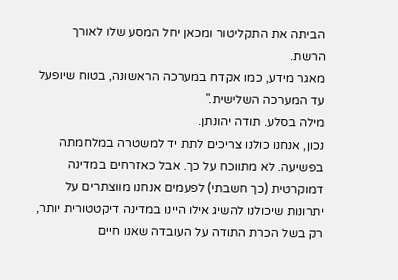הביתה את התקליטור ומכאן יחל המסע שלו לאורך הרשת.
מאגר מידע, כמו אקדח במערכה הראשונה, בטוח שיופעל עד המערכה השלישית."
מילה בסלע. תודה יהונתן.
נכון, אנחנו כולנו צריכים לתת יד למשטרה במלחמתה בפשיעה. לא מתווכח על כך. אבל כאזרחים במדינה דמוקרטית (כך חשבתי) לפעמים אנחנו מווצתרים על יתרונות שיכולנו להשיג אילו היינו במדינה דיקטטורית יותר, רק בשל הכרת התודה על העובדה שאנו חיים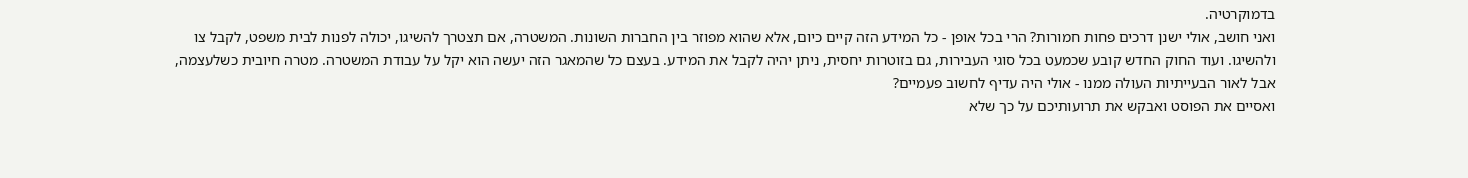בדמוקרטיה.
ואני חושב, אולי ישנן דרכים פחות חמורות? הרי בכל אופן - כל המידע הזה קיים כיום, אלא שהוא מפוזר בין החברות השונות. המשטרה, אם תצטרך להשיגו, יכולה לפנות לבית משפט, לקבל צו ולהשיגו. ועוד החוק החדש קובע שכמעט בכל סוגי העבירות, גם בזוטרות יחסית, ניתן יהיה לקבל את המידע. בעצם כל שהמאגר הזה יעשה הוא יקל על עבודת המשטרה. מטרה חיובית כשלעצמה, אבל לאור הבעייתיות העולה ממנו - אולי היה עדיף לחשוב פעמיים?
ואסיים את הפוסט ואבקש את תרועותיכם על כך שלא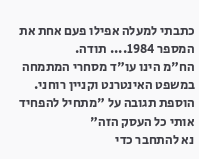כתבתי למעלה אפילו פעם אחת את המספר 1984.... תודה.
הח"מ הינו עו"ד מסחרי המתמחה במשפט האינטרנט וקניין רוחני.
הוספת תגובה על "מתחיל להפחיד אותי כל העסק הזה"
נא להתחבר כדי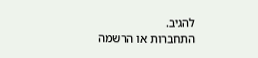להגיב.
התחברות או הרשמה